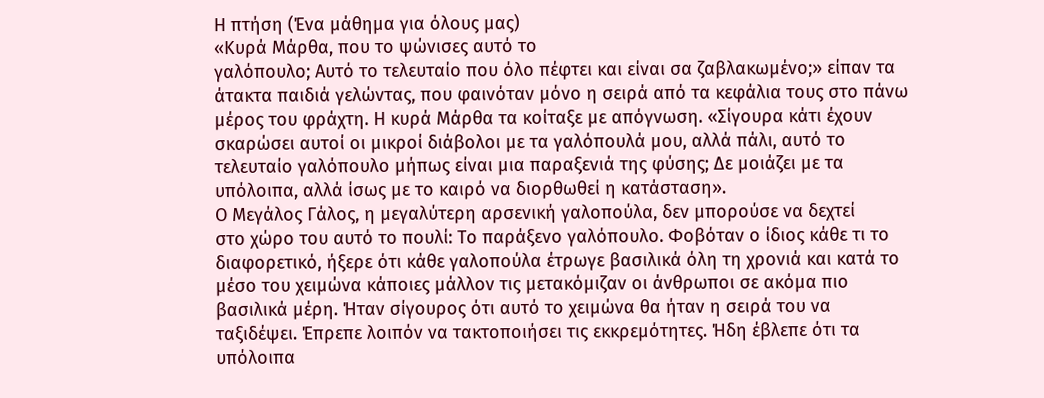Η πτήση (Ένα μάθημα για όλους μας)
«Κυρά Μάρθα, που το ψώνισες αυτό το
γαλόπουλο; Αυτό το τελευταίο που όλο πέφτει και είναι σα ζαβλακωμένο;» είπαν τα
άτακτα παιδιά γελώντας, που φαινόταν μόνο η σειρά από τα κεφάλια τους στο πάνω
μέρος του φράχτη. Η κυρά Μάρθα τα κοίταξε με απόγνωση. «Σίγουρα κάτι έχουν
σκαρώσει αυτοί οι μικροί διάβολοι με τα γαλόπουλά μου, αλλά πάλι, αυτό το
τελευταίο γαλόπουλο μήπως είναι μια παραξενιά της φύσης; Δε μοιάζει με τα
υπόλοιπα, αλλά ίσως με το καιρό να διορθωθεί η κατάσταση».
Ο Μεγάλος Γάλος, η μεγαλύτερη αρσενική γαλοπούλα, δεν μπορούσε να δεχτεί
στο χώρο του αυτό το πουλί: Το παράξενο γαλόπουλο. Φοβόταν ο ίδιος κάθε τι το
διαφορετικό, ήξερε ότι κάθε γαλοπούλα έτρωγε βασιλικά όλη τη χρονιά και κατά το
μέσο του χειμώνα κάποιες μάλλον τις μετακόμιζαν οι άνθρωποι σε ακόμα πιο
βασιλικά μέρη. Ήταν σίγουρος ότι αυτό το χειμώνα θα ήταν η σειρά του να
ταξιδέψει. Έπρεπε λοιπόν να τακτοποιήσει τις εκκρεμότητες. Ήδη έβλεπε ότι τα
υπόλοιπα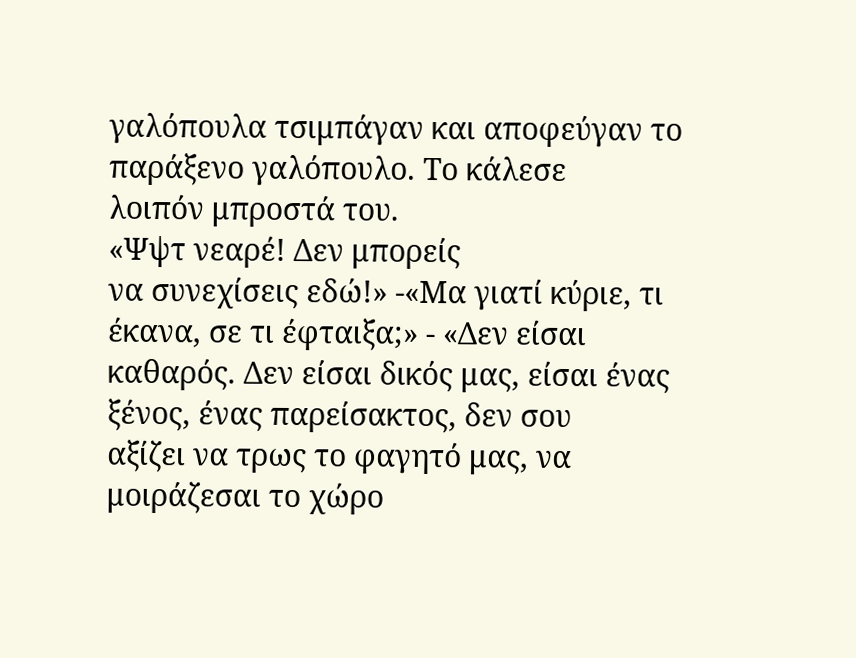γαλόπουλα τσιμπάγαν και αποφεύγαν το παράξενο γαλόπουλο. Το κάλεσε
λοιπόν μπροστά του.
«Ψψτ νεαρέ! Δεν μπορείς
να συνεχίσεις εδώ!» -«Μα γιατί κύριε, τι έκανα, σε τι έφταιξα;» - «Δεν είσαι
καθαρός. Δεν είσαι δικός μας, είσαι ένας ξένος, ένας παρείσακτος, δεν σου
αξίζει να τρως το φαγητό μας, να μοιράζεσαι το χώρο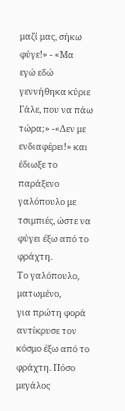μαζί μας, σήκω φύγε!» - «Μα
εγώ εδώ γεννήθηκα κύριε Γάλε, που να πάω τώρα;» -«Δεν με ενδιαφέρει!» και
έδιωξε το παράξενο γαλόπουλο με τσιμπιές, ώστε να φύγει έξω από το φράχτη.
Το γαλόπουλο, ματωμένο,
για πρώτη φορά αντίκρυσε τον κόσμο έξω από το φράχτη. Πόσο μεγάλος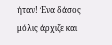ήταν! Ένα δάσος
μόλις άρχιζε και